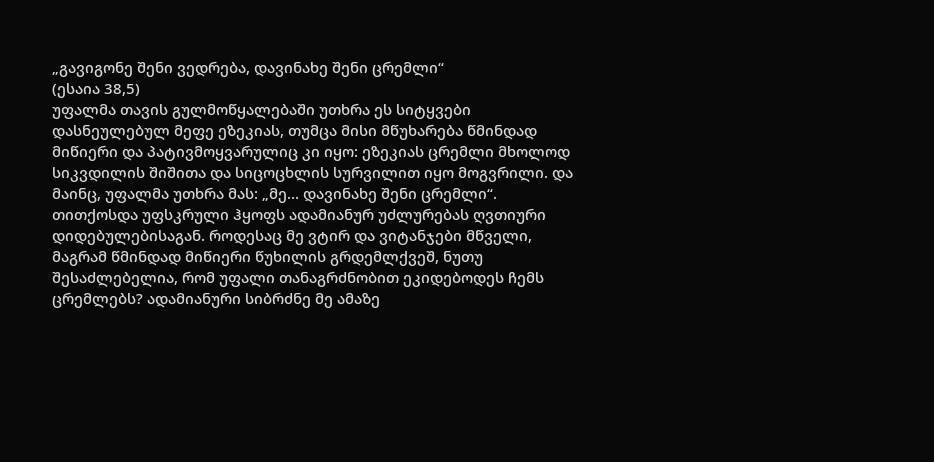„გავიგონე შენი ვედრება, დავინახე შენი ცრემლი“
(ესაია 38,5)
უფალმა თავის გულმოწყალებაში უთხრა ეს სიტყვები დასნეულებულ მეფე ეზეკიას, თუმცა მისი მწუხარება წმინდად მიწიერი და პატივმოყვარულიც კი იყო: ეზეკიას ცრემლი მხოლოდ სიკვდილის შიშითა და სიცოცხლის სურვილით იყო მოგვრილი. და მაინც, უფალმა უთხრა მას: „მე... დავინახე შენი ცრემლი“.
თითქოსდა უფსკრული ჰყოფს ადამიანურ უძლურებას ღვთიური დიდებულებისაგან. როდესაც მე ვტირ და ვიტანჯები მწველი, მაგრამ წმინდად მიწიერი წუხილის გრდემლქვეშ, ნუთუ შესაძლებელია, რომ უფალი თანაგრძნობით ეკიდებოდეს ჩემს ცრემლებს? ადამიანური სიბრძნე მე ამაზე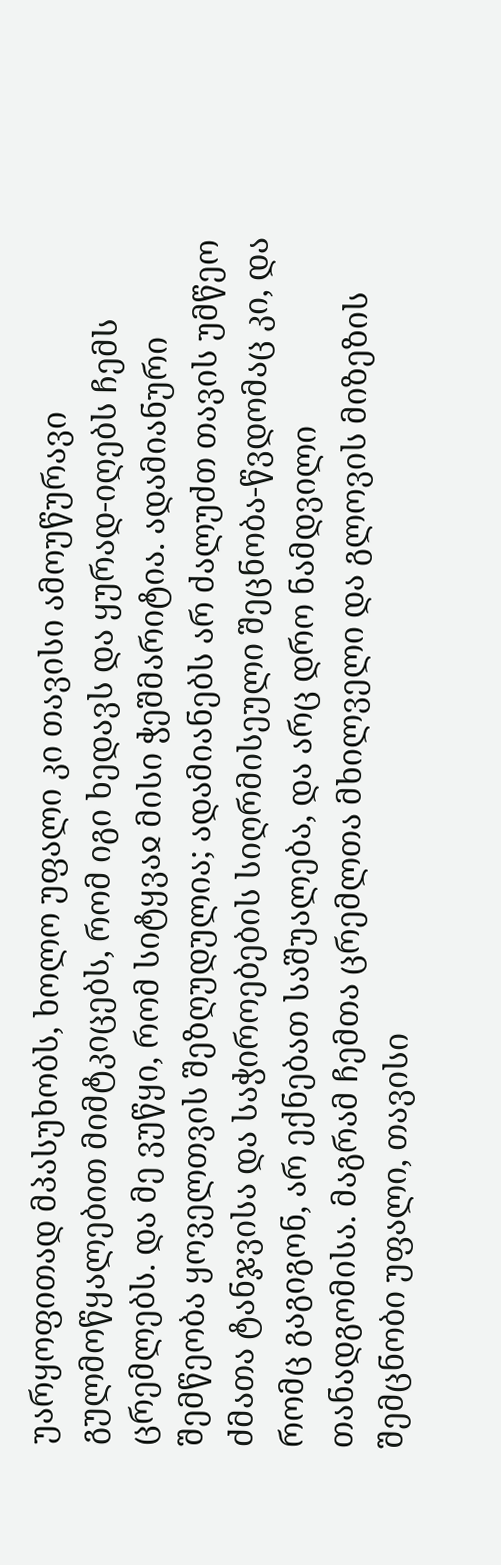უარყოფითად მპასუხობს, ხოლო უფალი კი თავისი ამოუწურავი გულმოწყალებით მიმტკიცებს, რომ იგი ხედავს და ყურად-იღებს ჩემს ცრემლებს. და მე ვუწყი, რომ სიტყვაჲ მისი ჭეშმარიტია. ადამიანური შემწეობა ყოველთვის შეზღუდულია; ადამიანებს არ ძალუძთ თავის უმწეო ძმათა ტანჯვისა და საჭიროებების სიღრმისეული შეცნობა-წვდომაც კი, და რომც გაგიგონ, არ ექნებათ საშუალება, და არც დრო ნამდვილი თანადგომისა. მაგრამ ჩემთა ცრემლთა მხილველი და გლოვის მიზეზის შემცნობი უფალი, თავისი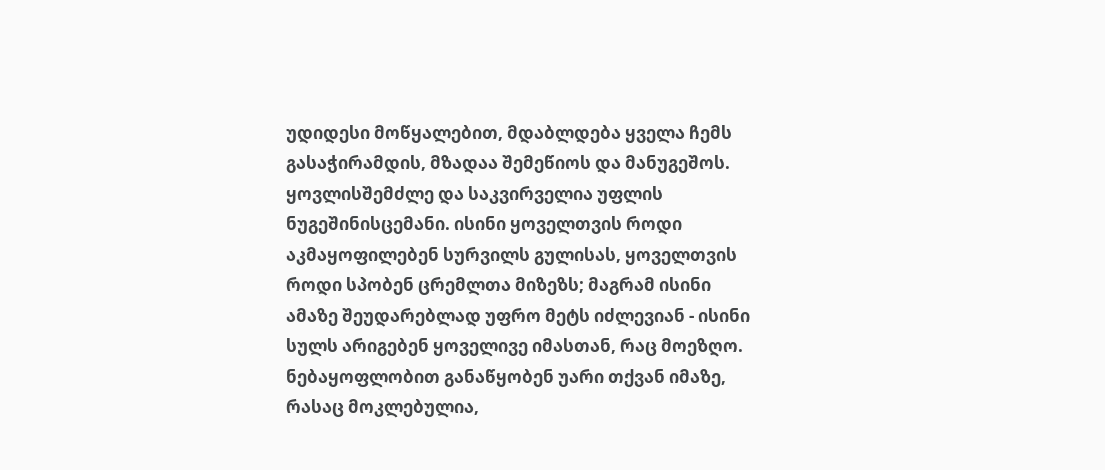უდიდესი მოწყალებით, მდაბლდება ყველა ჩემს გასაჭირამდის, მზადაა შემეწიოს და მანუგეშოს.
ყოვლისშემძლე და საკვირველია უფლის ნუგეშინისცემანი. ისინი ყოველთვის როდი აკმაყოფილებენ სურვილს გულისას, ყოველთვის როდი სპობენ ცრემლთა მიზეზს; მაგრამ ისინი ამაზე შეუდარებლად უფრო მეტს იძლევიან - ისინი სულს არიგებენ ყოველივე იმასთან, რაც მოეზღო. ნებაყოფლობით განაწყობენ უარი თქვან იმაზე, რასაც მოკლებულია,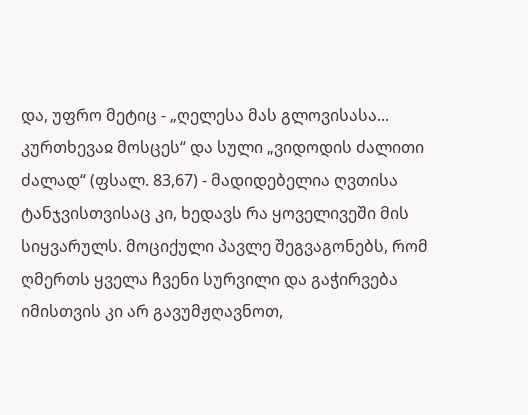და, უფრო მეტიც - „ღელესა მას გლოვისასა... კურთხევაჲ მოსცეს“ და სული „ვიდოდის ძალითი ძალად“ (ფსალ. 83,67) - მადიდებელია ღვთისა ტანჯვისთვისაც კი, ხედავს რა ყოველივეში მის სიყვარულს. მოციქული პავლე შეგვაგონებს, რომ ღმერთს ყველა ჩვენი სურვილი და გაჭირვება იმისთვის კი არ გავუმჟღავნოთ,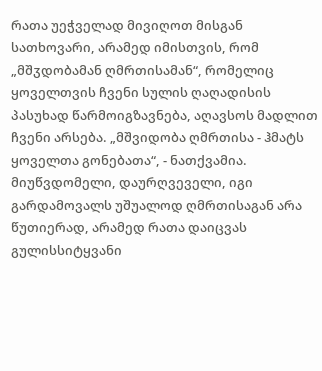რათა უეჭველად მივიღოთ მისგან სათხოვარი, არამედ იმისთვის, რომ „მშჳდობამან ღმრთისამან“, რომელიც ყოველთვის ჩვენი სულის ღაღადისის პასუხად წარმოიგზავნება, აღავსოს მადლით ჩვენი არსება. „მშვიდობა ღმრთისა - ჰმატს ყოველთა გონებათა“, - ნათქვამია. მიუწვდომელი, დაურღვეველი, იგი გარდამოვალს უშუალოდ ღმრთისაგან არა წუთიერად, არამედ რათა დაიცვას გულისსიტყვანი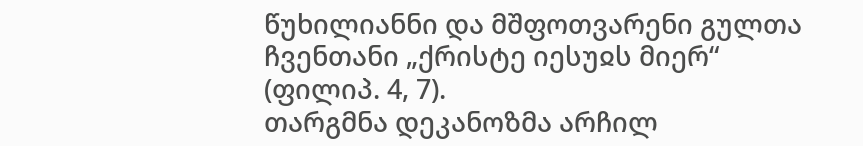წუხილიანნი და მშფოთვარენი გულთა ჩვენთანი „ქრისტე იესუჲს მიერ“ (ფილიპ. 4, 7).
თარგმნა დეკანოზმა არჩილ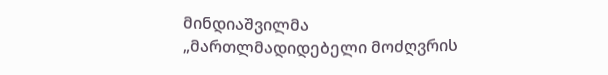მინდიაშვილმა
„მართლმადიდებელი მოძღვრის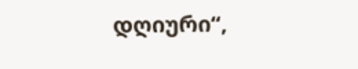დღიური“,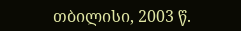თბილისი, 2003 წ.